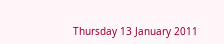Thursday 13 January 2011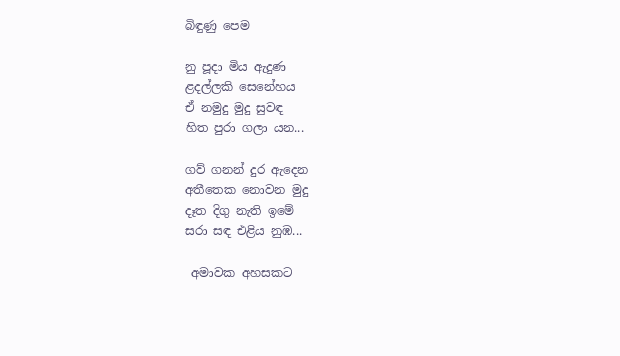බිඳුණු පෙම

නු පූදා මිය ඇදුණ
ළදල්ලකි සෙනේහය
ඒ නමුදු මුදු සුවඳ
හිත පුරා ගලා යන...

ගව් ගනන් දුර ඇදෙන
අතීතෙක නොවන මුදු
දෑත දිගු නැති ඉමේ
සරා සඳ එළිය නුඹ...

 අමාවක අහසකට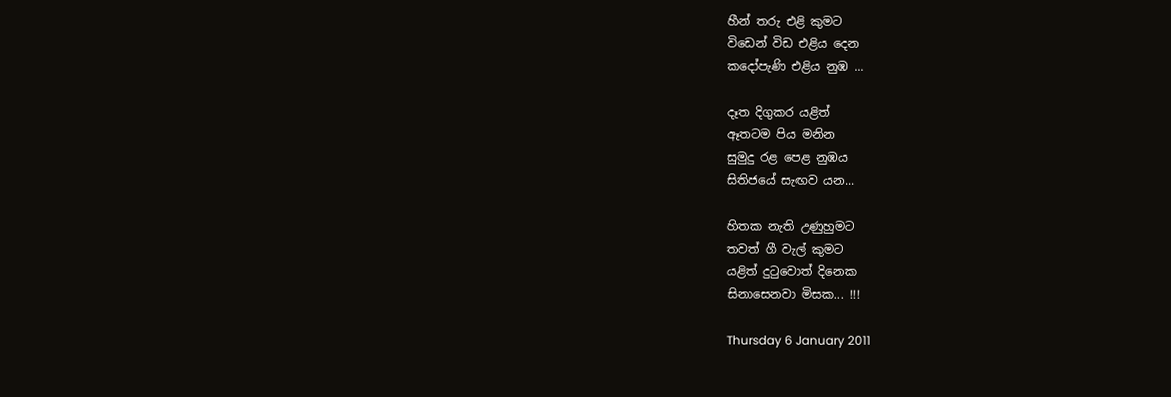හීන් තරු එළි කුමට
විඩෙන් විඩ එළිය දෙන
කදෝපැණි එළිය නුඹ ...

දෑත දිගුකර යළිත්
ඈතටම පිය මනින
සුමුදු රළ පෙළ නුඹය
සිතිජයේ සැඟව යන...

හිතක නැති උණුහුමට
තවත් ගී වැල් කුමට
යළිත් දුටුවොත් දිනෙක
සිනාසෙනවා මිසක... !!!

Thursday 6 January 2011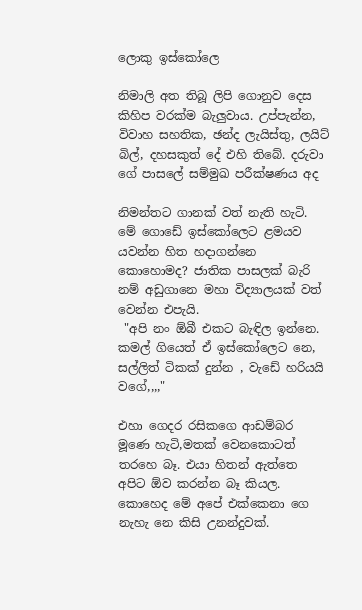ලොකු ඉස්කෝලෙ

නිමාලි අත තිබූ ලිපි ගොනුව දෙස කිහිප වරක්ම බැලුවාය. උප්පැන්න, විවාහ සහතික, ඡන්ද ලැයිස්තු, ලයිට් බිල්, දහසකුත් දේ එහි තිබේ. දරුවා ගේ පාසලේ සම්මුඛ පරීක්ෂණය අද

නිමන්තට ගානක් වත් නැති හැටි. මේ ගොඩේ ඉස්කෝලෙට ළමයව යවන්න හිත හදාගන්නෙ කොහොමද? ජාතික පාසලක් බැරි නම් අඩුගානෙ මහා විද්‍යාලයක් වත් වෙන්න එපැයි.
 "අපි නං ඕබී එකට බැඳිල ඉන්නෙ. කමල් ගියෙත් ඒ ඉස්කෝලෙට නෙ, සල්ලිත් ටිකක් දුන්න , වැඩේ හරියයි වගේ,,,,"

එහා ගෙදර රසිකගෙ ආඩම්බර මූණෙ හැටි,මතක් වෙනකොටත් තරහෙ බෑ. එයා හිතන් ඇත්තෙ අපිට ඕව කරන්න බෑ කියල. කොහෙද මේ අපේ එක්කෙනා ගෙ නැහැ නෙ කිසි උනන්දුවක්.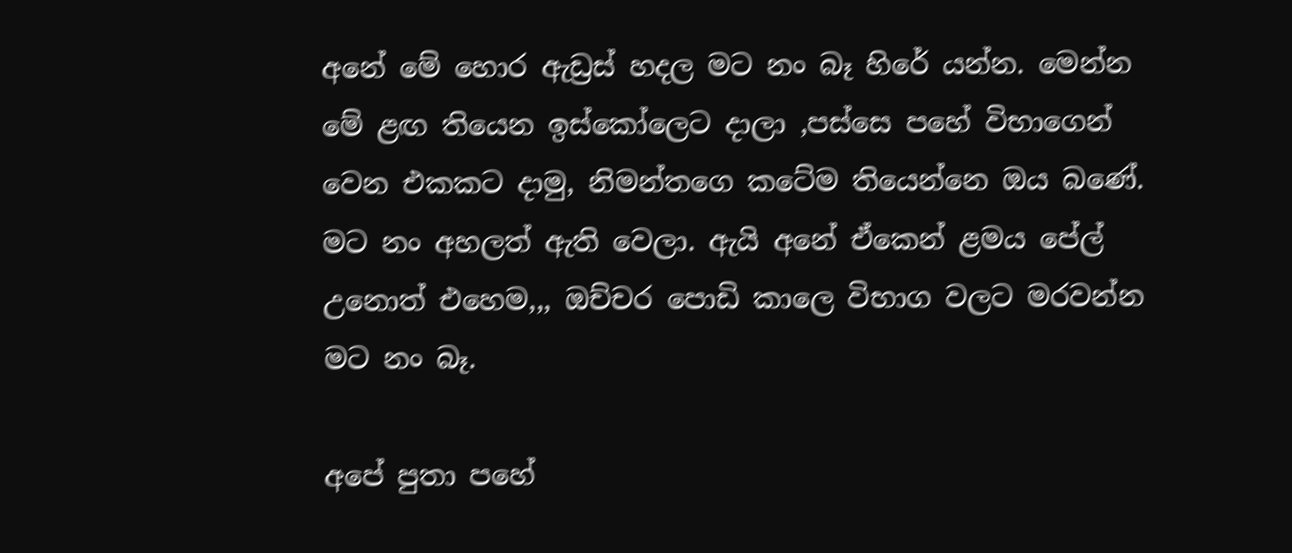අනේ මේ හොර ඇඩ්‍රස් හදල මට නං බෑ හිරේ යන්න. මෙන්න මේ ළඟ තියෙන ඉස්කෝලෙට දාලා ,පස්සෙ පහේ විභාගෙන් වෙන එකකට දාමු, නිමන්තගෙ කටේම තියෙන්නෙ ඔය බණේ.
මට නං අහලත් ඇති වෙලා. ඇයි අනේ ඒකෙන් ළමය පේල් උනොත් එහෙම,,, ඔච්චර පොඩි කාලෙ විභාග වලට මරවන්න මට නං බෑ.

අපේ පුතා පහේ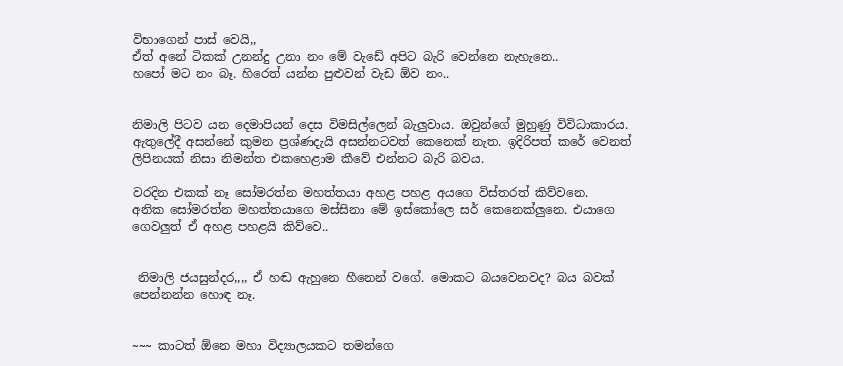විභාගෙන් පාස් වෙයි,,
ඒත් අනේ ටිකක් උනන්දු උනා නං මේ වැඩේ අපිට බැරි වෙන්නෙ නැහැනෙ..
හපෝ මට නං බෑ. හිරෙත් යන්න පුළුවන් වැඩ ඕව නං..


නිමාලි පිටව යන දෙමාපියන් දෙස විමසිල්ලෙන් බැලුවාය. ඔවුන්ගේ මුහුණු විවිධාකාරය. ඇතුලේදී අසන්නේ කුමන ප්‍රශ්ණදැයි අසන්නටවත් කෙනෙක් නැත. ඉදිරිපත් කරේ වෙනත් ලිපිනයක් නිසා නිමන්ත එකහෙළාම කීවේ එන්නට බැරි බවය.

වරදින එකක් නෑ සෝමරත්න මහත්තයා අහළ පහළ අයගෙ විස්තරත් කිව්වනෙ.
අනික සෝමරත්න මහත්තයාගෙ මස්සිනා මේ ඉස්කෝලෙ සර් කෙනෙක්ලුනෙ. එයාගෙ ගෙවලුත් ඒ අහළ පහළයි කිව්වෙ..


 නිමාලි ජයසුන්දර,,,, ඒ හඬ ඇහුනෙ හීනෙන් වගේ. මොකට බයවෙනවද? බය බවක් පෙන්නන්න හොඳ නෑ.


~~~ කාටත් ඕනෙ මහා විද්‍යාලයකට තමන්ගෙ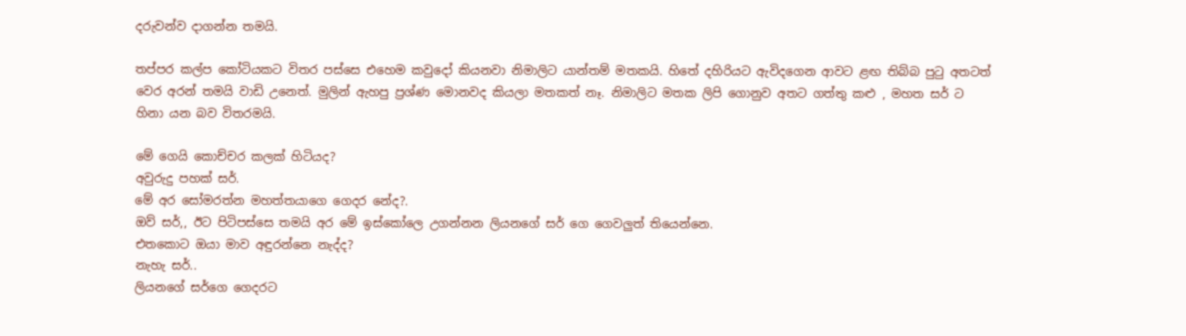දරුවන්ව දාගන්න තමයි.

තප්පර කල්ප කෝටියකට විතර පස්සෙ එහෙම කවුදෝ කියනවා නිමාලිට යාන්තම් මතකයි. හිතේ දහිරියට ඇවිදගෙන ආවට ළඟ තිබ්බ පුටු අතටත් වෙර අරන් තමයි වාඩි උනෙත්. මුලින් ඇහපු ප්‍රශ්ණ මොනවද කියලා මතකත් නෑ. නිමාලිට මතක ලිපි ගොනුව අතට ගත්තු කළු , මහත සර් ට හිනා යන බව විතරමයි.

මේ ගෙයි කොච්චර කලක් හිටියද?
අවුරුදු පහක් සර්.
මේ අර සෝමරත්න මහත්තයාගෙ ගෙදර නේද?.
ඔව් සර්,, ඊට පිටිපස්සෙ තමයි අර මේ ඉස්කෝලෙ උගන්නන ලියනගේ සර් ගෙ ගෙවලුත් තියෙන්නෙ.
එතකොට ඔයා මාව අඳුරන්නෙ නැද්ද?
නැහැ සර්..
ලියනගේ සර්ගෙ ගෙදරට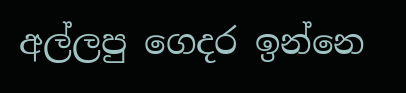අල්ලපු ගෙදර ඉන්නෙ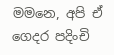මමනෙ, අපි ඒ ගෙදර පදිංචි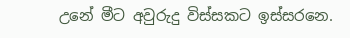උනේ මීට අවුරුදු විස්සකට ඉස්සරනෙ.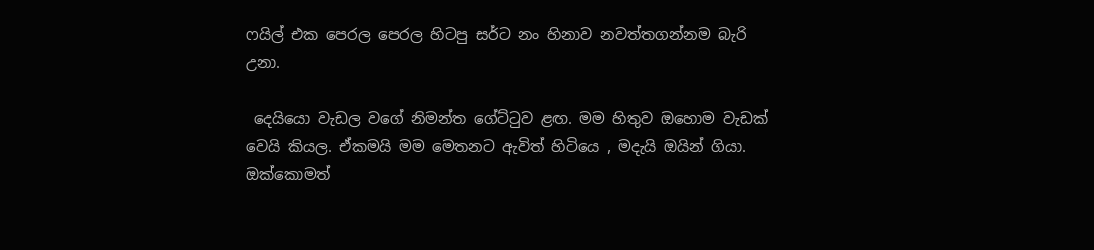ෆයිල් එක පෙරල පෙරල හිටපු සර්ට නං හිනාව නවත්තගන්නම බැරි උනා.

 දෙයියො වැඩල වගේ නිමන්ත ගේට්ටුව ළඟ. මම හිතුව ඔහොම වැඩක් වෙයි කියල. ඒකමයි මම මෙතනට ඇවිත් හිටියෙ , මදැයි ඔයින් ගියා.
ඔක්කොමත්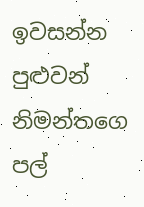ඉවසන්න පුළුවන් නිමන්තගෙ පල්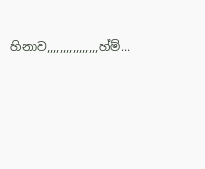හිනාව,,,,,,,,,,,,,,,,හ්ම්...